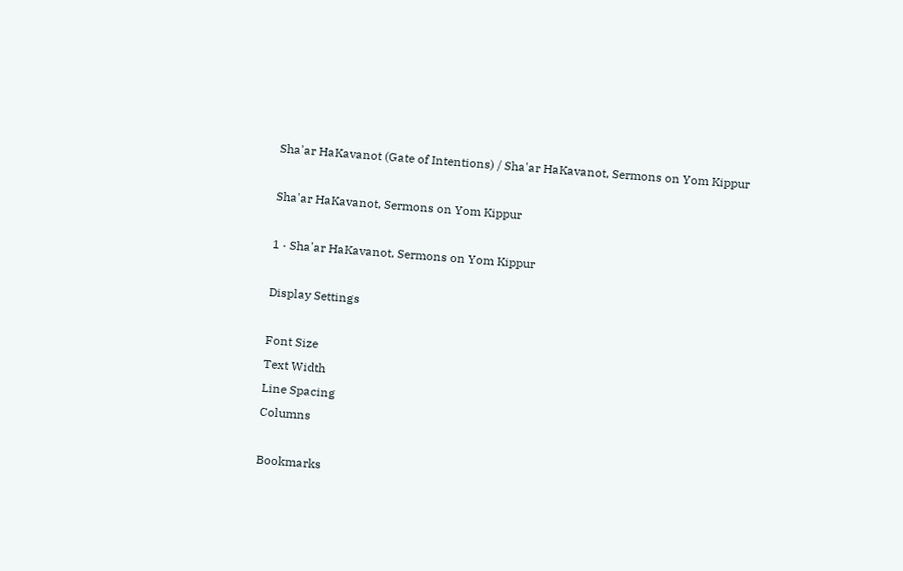Sha'ar HaKavanot (Gate of Intentions) / Sha'ar HaKavanot, Sermons on Yom Kippur

Sha'ar HaKavanot, Sermons on Yom Kippur

1 · Sha'ar HaKavanot, Sermons on Yom Kippur

Display Settings

Font Size
Text Width
Line Spacing
Columns

Bookmarks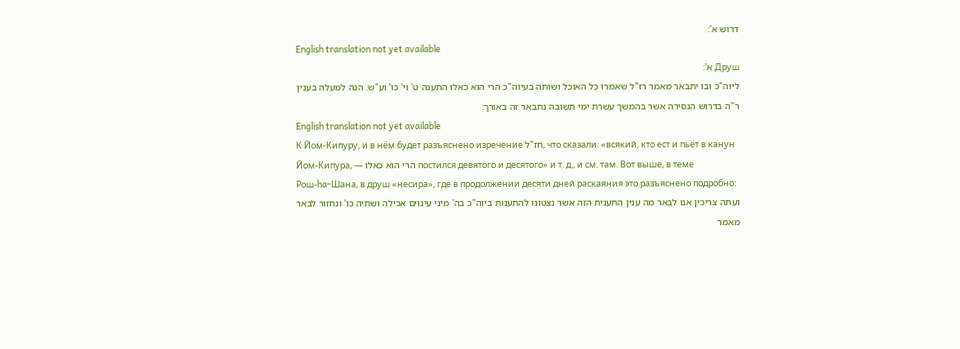דרוש א':
English translation not yet available
Друш א':
ליוה"כ ובו יתבאר מאמר רז"ל שאמרו כל האוכל ושותה בעיוה"כ הרי הוא כאלו התענה ט' וי' כו' וע"ש. הנה למעלה בענין ר"ה בדרוש הנסירה אשר בהמשך עשרת ימי תשובה נתבאר זה באורך:
English translation not yet available
К Йом‑Кипуру, и в нём будет разъяснено изречение חז"ל, что сказали: «всякий, кто ест и пьёт в канун Йом‑Кипура, — הרי הוא כאלו постился девятого и десятого» и т. д., и см. там. Вот выше, в теме Рош‑ha‑Шана, в друш «несира», где в продолжении десяти дней раскаяния это разъяснено подробно:
ועתה צריכין אנו לבאר מה ענין התענית הזה אשר נצטונו להתענות ביוה"כ בה' מיני עינוים אכילה ושתיה כו' ונחזור לבאר מאמר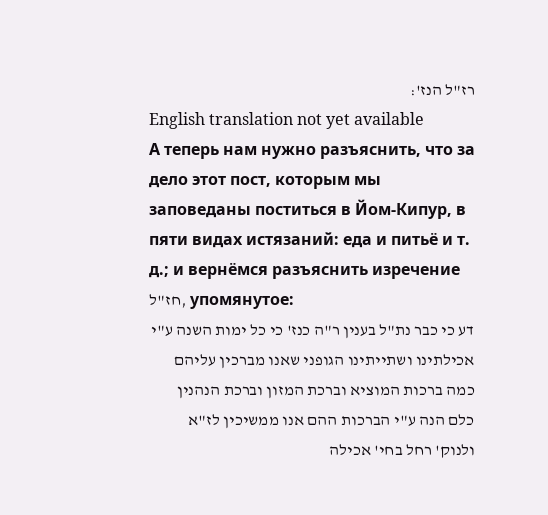רז"ל הנז':
English translation not yet available
А теперь нам нужно разъяснить, что за дело этот пост, которым мы заповеданы поститься в Йом‑Кипур, в пяти видах истязаний: еда и питьё и т. д.; и вернёмся разъяснить изречение חז"ל, упомянутое:
דע כי כבר נת"ל בענין ר"ה כנז' כי כל ימות השנה ע"י אכילתינו ושתייתינו הגופני שאנו מברכין עליהם כמה ברכות המוציא וברכת המזון וברכת הנהנין כלם הנה ע"י הברכות ההם אנו ממשיכין לז"א ולנוק' רחל בחי' אכילה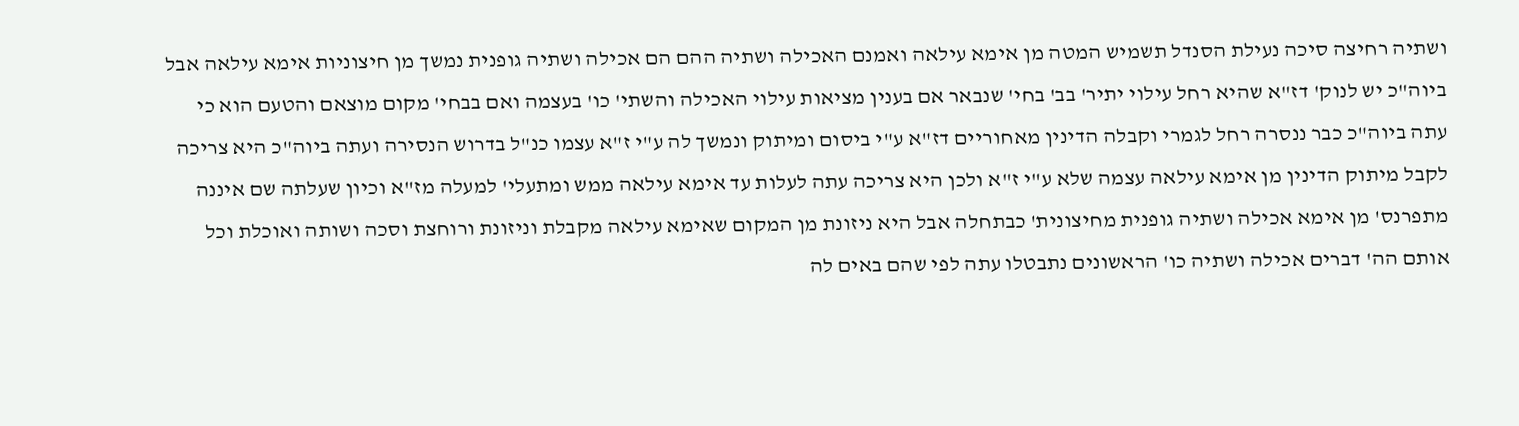ושתיה רחיצה סיכה נעילת הסנדל תשמיש המטה מן אימא עילאה ואמנם האכילה ושתיה ההם הם אכילה ושתיה גופנית נמשך מן חיצוניות אימא עילאה אבל ביוה"כ יש לנוק' דז"א שהיא רחל עילוי יתיר' בב' בחי' שנבאר אם בענין מציאות עילוי האכילה והשתי' כו' בעצמה ואם בבחי' מקום מוצאם והטעם הוא כי עתה ביוה"כ כבר ננסרה רחל לגמרי וקבלה הדינין מאחוריים דז"א ע"י ביסום ומיתוק ונמשך לה ע"י ז"א עצמו כנ"ל בדרוש הנסירה ועתה ביוה"כ היא צריכה לקבל מיתוק הדינין מן אימא עילאה עצמה שלא ע"י ז"א ולכן היא צריכה עתה לעלות עד אימא עילאה ממש ומתעלי' למעלה מז"א וכיון שעלתה שם איננה מתפרנס' מן אימא אכילה ושתיה גופנית מחיצונית' כבתחלה אבל היא ניזונת מן המקום שאימא עילאה מקבלת וניזונת ורוחצת וסכה ושותה ואוכלת וכל אותם הה' דברים אכילה ושתיה כו' הראשונים נתבטלו עתה לפי שהם באים לה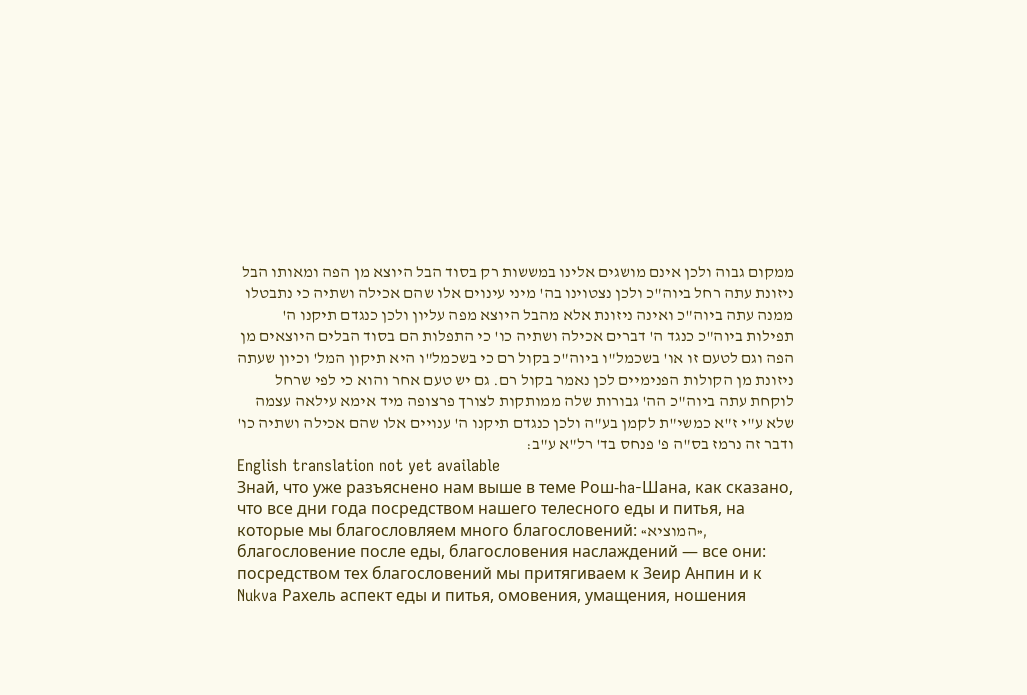ממקום גבוה ולכן אינם מושגים אלינו במששות רק בסוד הבל היוצא מן הפה ומאותו הבל ניזונת עתה רחל ביוה"כ ולכן נצטוינו בה' מיני עינוים אלו שהם אכילה ושתיה כי נתבטלו ממנה עתה ביוה"כ ואינה ניזונת אלא מהבל היוצא מפה עליון ולכן כנגדם תיקנו ה' תפילות ביוה"כ כנגד ה' דברים אכילה ושתיה כו' כי התפלות הם בסוד הבלים היוצאים מן הפה וגם לטעם זו או' בשכמל"ו ביוה"כ בקול רם כי בשכמל"ו היא תיקון המל' וכיון שעתה ניזונת מן הקולות הפנימיים לכן נאמר בקול רם. גם יש טעם אחר והוא כי לפי שרחל לוקחת עתה ביוה"כ הה' גבורות שלה ממותקות לצורך פרצופה מיד אימא עילאה עצמה שלא ע"י ז"א כמשי"ת לקמן בע"ה ולכן כנגדם תיקנו ה' ענויים אלו שהם אכילה ושתיה כו' ודבר זה נרמז בס"ה פ' פנחס בד' רל"א ע"ב:
English translation not yet available
Знай, что уже разъяснено нам выше в теме Рош‑ha‑Шана, как сказано, что все дни года посредством нашего телесного еды и питья, на которые мы благословляем много благословений: «המוציא», благословение после еды, благословения наслаждений — все они: посредством тех благословений мы притягиваем к Зеир Анпин и к Nukva Рахель аспект еды и питья, омовения, умащения, ношения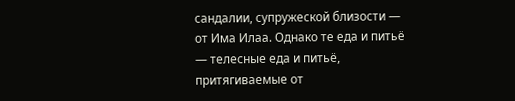сандалии, супружеской близости — от Има Илаа. Однако те еда и питьё — телесные еда и питьё, притягиваемые от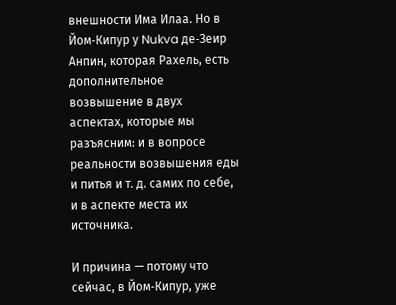внешности Има Илаа. Но в Йом‑Кипур у Nukva де‑Зеир Анпин, которая Рахель, есть дополнительное возвышение в двух аспектах, которые мы разъясним: и в вопросе реальности возвышения еды и питья и т. д. самих по себе, и в аспекте места их источника.

И причина — потому что сейчас, в Йом‑Кипур, уже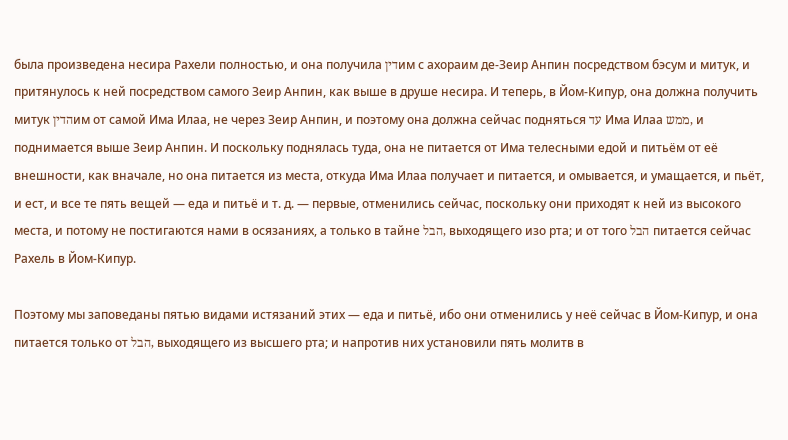была произведена несира Рахели полностью, и она получила דיןим с ахораим де‑Зеир Анпин посредством бэсум и митук, и притянулось к ней посредством самого Зеир Анпин, как выше в друше несира. И теперь, в Йом‑Кипур, она должна получить митук הדיןим от самой Има Илаа, не через Зеир Анпин, и поэтому она должна сейчас подняться עד Има Илаа ממש, и поднимается выше Зеир Анпин. И поскольку поднялась туда, она не питается от Има телесными едой и питьём от её внешности, как вначале, но она питается из места, откуда Има Илаа получает и питается, и омывается, и умащается, и пьёт, и ест, и все те пять вещей — еда и питьё и т. д. — первые, отменились сейчас, поскольку они приходят к ней из высокого места, и потому не постигаются нами в осязаниях, а только в тайне הבל, выходящего изо рта; и от того הבל питается сейчас Рахель в Йом‑Кипур.

Поэтому мы заповеданы пятью видами истязаний этих — еда и питьё, ибо они отменились у неё сейчас в Йом‑Кипур, и она питается только от הבל, выходящего из высшего рта; и напротив них установили пять молитв в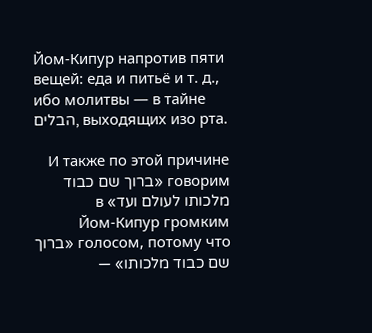Йом‑Кипур напротив пяти вещей: еда и питьё и т. д., ибо молитвы — в тайне הבלים, выходящих изо рта.

И также по этой причине говорим «ברוך שם כבוד מלכותו לעולם ועד» в Йом‑Кипур громким голосом, потому что «ברוך שם כבוד מלכותו» —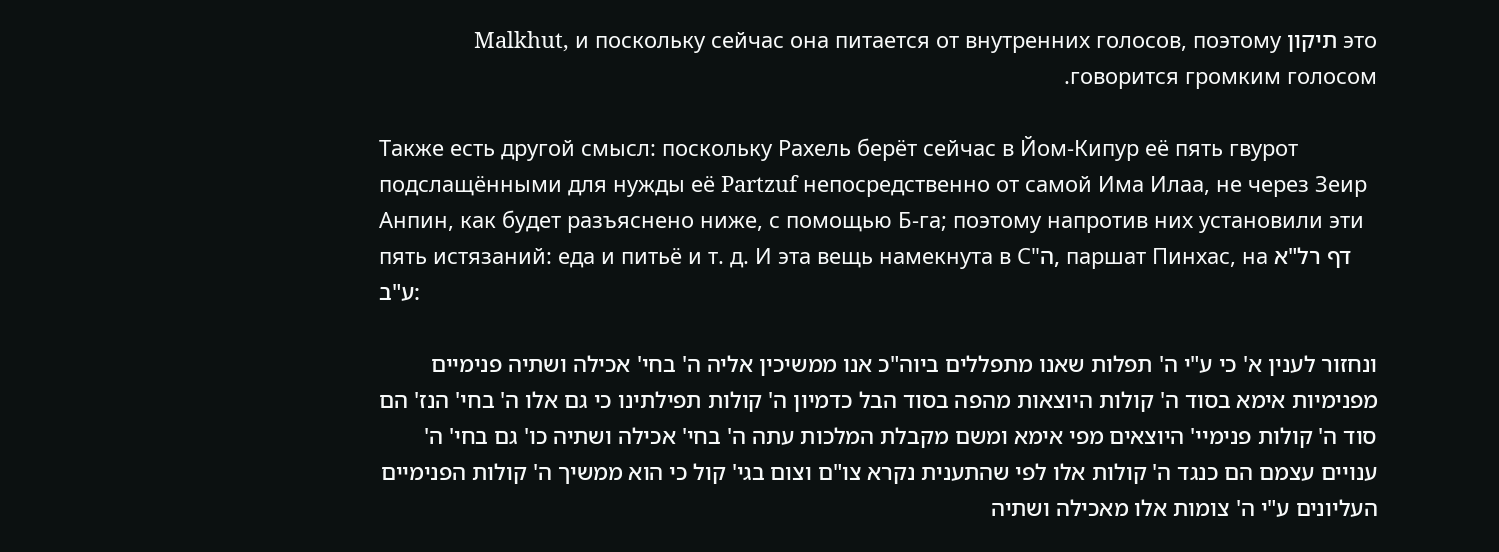это תיקון Malkhut, и поскольку сейчас она питается от внутренних голосов, поэтому говорится громким голосом.

Также есть другой смысл: поскольку Рахель берёт сейчас в Йом‑Кипур её пять гвурот подслащёнными для нужды её Partzuf непосредственно от самой Има Илаа, не через Зеир Анпин, как будет разъяснено ниже, с помощью Б‑га; поэтому напротив них установили эти пять истязаний: еда и питьё и т. д. И эта вещь намекнута в С"ה, паршат Пинхас, на דף רל"א ע"ב:

ונחזור לענין א' כי ע"י ה' תפלות שאנו מתפללים ביוה"כ אנו ממשיכין אליה ה' בחי' אכילה ושתיה פנימיים מפנימיות אימא בסוד ה' קולות היוצאות מהפה בסוד הבל כדמיון ה' קולות תפילתינו כי גם אלו ה' בחי' הנז' הם סוד ה' קולות פנימיי' היוצאים מפי אימא ומשם מקבלת המלכות עתה ה' בחי' אכילה ושתיה כו' גם בחי' ה' ענויים עצמם הם כנגד ה' קולות אלו לפי שהתענית נקרא צו"ם וצום בגי' קול כי הוא ממשיך ה' קולות הפנימיים העליונים ע"י ה' צומות אלו מאכילה ושתיה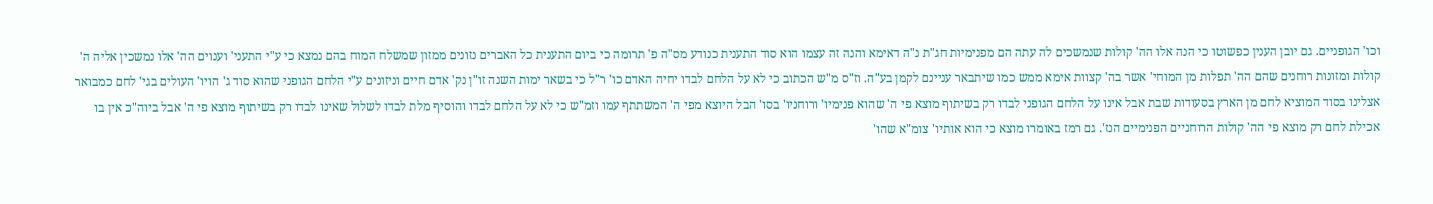וכו' הגופניים. גם יובן הענין כפשוטו כי הנה אלו הה' קולות שנמשכים לה עתה הם מפנימיות חג"ת נ"ה דאימא והנה זה עצמו הוא סוד התענית כנודע מס"ה פ' תרומה כי ביום התענית כל האברים נזונים ממזון שמשלח המוח בהם נמצא כי ע"י התעני' וענוים הה' אלו נמשכין אליה ה' קולות ומזונות רוחנים שהם הה' תפלות מן המוחי' אשר בה' קצוות אימא ממש כמו שיתבאר עניינם לקמן בע"ה. וז"ס מ"ש הכתוב כי לא על הלחם לבדו יחיה האדם כו' ר"ל כי בשאר ימות השנה זו"ן נק' אדם חיים וניזונים ע"י הלחם הגופני שהוא סוד ג' הויו' העולים בגי' לחם כמבואר אצלינו בסוד המוציא לחם מן הארץ בסעודות שבת אבל אינו על הלחם הגופני לבדו רק בשיתוף מוצא פי ה' שהוא פנימיו' ורוחניו' בסו' הבל היוצא מפי ה' המשתתף עמו וזמ"ש כי לא על הלחם לבדו והוסיף מלת לבדו לשלול שאינו לבדו רק בשיתוף מוצא פי ה' אבל ביוה"כ אין בו אכילת לחם רק מוצא פי הה' קולות הרוחניים הפנימיים הנז'. גם רמז באומרו מוצא כי הוא אותיו' צומ"א שהו'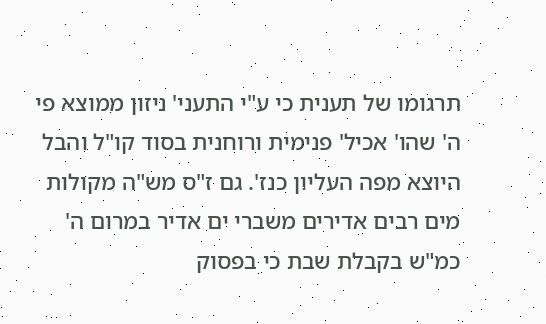תרגומו של תענית כי ע"י התעני' ניזון ממוצא פי ה' שהו' אכיל' פנימית ורוחנית בסוד קו"ל והבל היוצא מפה העליון כנז'. גם ז"ס מש"ה מקולות מים רבים אדירים משברי ים אדיר במרום ה' כמ"ש בקבלת שבת כי בפסוק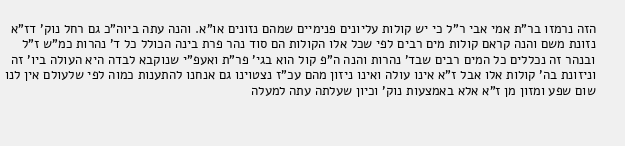הזה נרמזו בר"ת אמי אבי ר"ל כי יש קולות עליונים פנימיים שמהם נזונים או"א. והנה עתה ביוה"כ גם רחל נוק' דז"א נזונת משם והנה קראם קולות מים רבים לפי שכל אלו הקולות הם סוד נהר פרת בינה הכולל כל ד' נהרות כמ"ש ז"ל ובנהר זה נכללים כל המים רבים שבד' נהרות והנה ה"פ קול הוא בגי' פר"ת ואעפ"י שנוקבא לבדה היא העולה ביו' זה וניזונת בה' קולות אלו אבל ז"א אינו עולה ואינו ניזון מהם עכ"ז נצטוינו גם אנחנו להתענות כמוה לפי שלעולם אין לנו שום שפע ומזון מן ז"א אלא באמצעות נוק' וכיון שעלתה עתה למעלה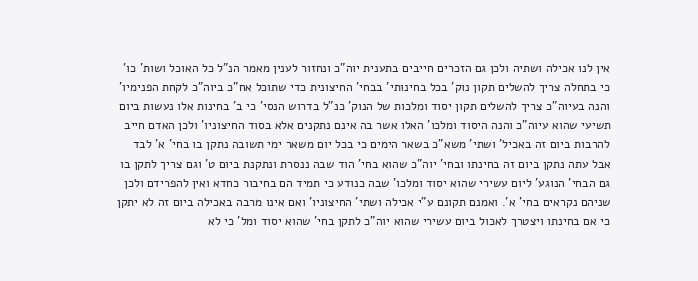אין לנו אכילה ושתיה ולכן גם הזכרים חייבים בתענית יוה"כ ונחזור לענין מאמר הנ"ל כל האוכל ושות' כו' כי בתחלה צריך להשלים תקון נוק' בכל בחינותי' בבחי' החיצונית כדי שתוכל אח"כ ביוה"כ לקחת הפנימיו' והנה בעיוה"כ צריך להשלים תקון יסוד ומלכות של הנוק' כנ"ל בדרוש הנסי' כי ב' בחינות אלו נעשות ביום תשיעי שהוא עיוה"כ והנה היסוד ומלכו' האלו אשר בה אינם נתקנים אלא בסוד החיצוניו' ולכן האדם חייב להרבות ביום זה באכיל' ושתי' משא"כ בשאר הימים כי בכל יום משאר ימי תשובה נתקן בו בחי' א' לבד אבל עתה נתקן ביום זה בחינתו ובחי' יוה"כ שהוא בחי' הוד שבה ננסרת ונתקנת ביום ט' וגם צריך לתקן בו גם הבחי' הנוגע' ליום עשירי שהוא יסוד ומלכו' שבה כנודע כי תמיד הם בחיבור כחדא ואין להפרידם ולכן שניהם נקראים בחי' א'. ואמנם תקונם ע"י אכילה ושתי' החיצוניו' ואם אינו מרבה באכילה ביום זה לא יתקן כי אם בחינתו ויצטרך לאכול ביום עשירי שהוא יוה"כ לתקן בחי' שהוא יסוד ומל' כי לא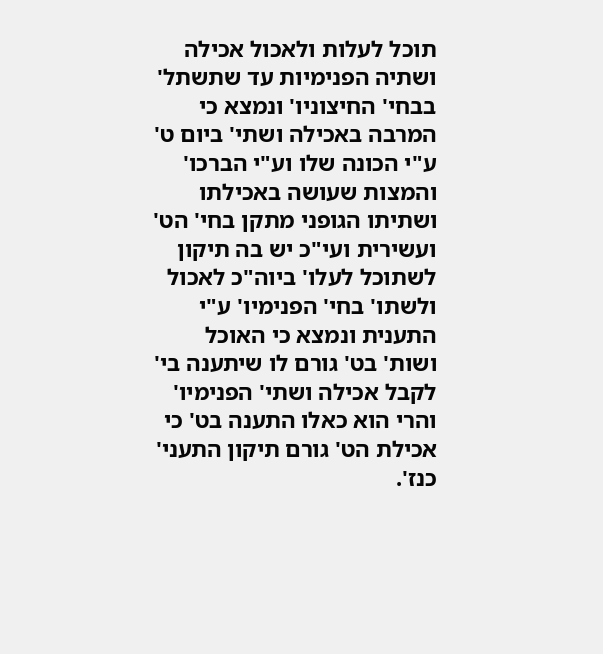תוכל לעלות ולאכול אכילה ושתיה הפנימיות עד שתשתל' בבחי' החיצוניו' ונמצא כי המרבה באכילה ושתי' ביום ט' ע"י הכונה שלו וע"י הברכו' והמצות שעושה באכילתו ושתיתו הגופני מתקן בחי' הט' ועשירית ועי"כ יש בה תיקון לשתוכל לעלו' ביוה"כ לאכול ולשתו' בחי' הפנימיו' ע"י התענית ונמצא כי האוכל ושות' בט' גורם לו שיתענה בי' לקבל אכילה ושתי' הפנימיו' והרי הוא כאלו התענה בט' כי אכילת הט' גורם תיקון התעני' כנז'.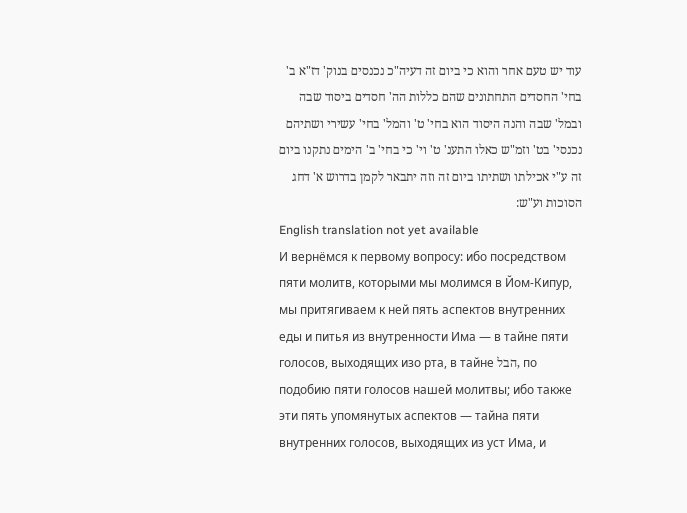עוד יש טעם אחר והוא כי ביום זה דעיה"כ נכנסים בנוק' דז"א ב' בחי' החסדים התחתונים שהם כללות הה' חסדים ביסוד שבה ובמל' שבה והנה היסוד הוא בחי' ט' והמל' בחי' עשירי ושתיהם נכנסי' בט' וזמ"ש כאלו התענ' ט' וי' כי בחי' ב' הימים נתקנו ביום זה ע"י אכילתו ושתיתו ביום זה וזה יתבאר לקמן בדרוש א' דחג הסוכות וע"ש:
English translation not yet available
И вернёмся к первому вопросу: ибо посредством пяти молитв, которыми мы молимся в Йом‑Кипур, мы притягиваем к ней пять аспектов внутренних еды и питья из внутренности Има — в тайне пяти голосов, выходящих изо рта, в тайне הבל, по подобию пяти голосов нашей молитвы; ибо также эти пять упомянутых аспектов — тайна пяти внутренних голосов, выходящих из уст Има, и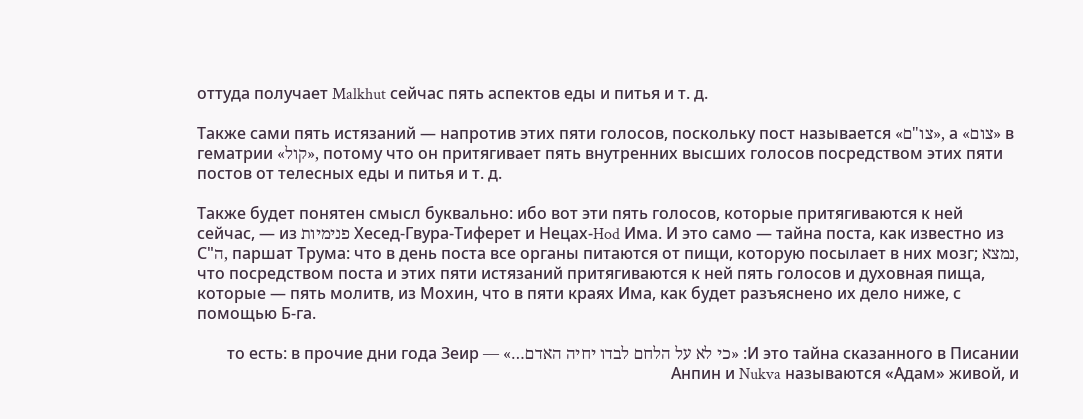оттуда получает Malkhut сейчас пять аспектов еды и питья и т. д.

Также сами пять истязаний — напротив этих пяти голосов, поскольку пост называется «צו"ם», а «צום» в гематрии «קול», потому что он притягивает пять внутренних высших голосов посредством этих пяти постов от телесных еды и питья и т. д.

Также будет понятен смысл буквально: ибо вот эти пять голосов, которые притягиваются к ней сейчас, — из פנימיות Хесед‑Гвура‑Тиферет и Нецах‑Hod Има. И это само — тайна поста, как известно из С"ה, паршат Трума: что в день поста все органы питаются от пищи, которую посылает в них мозг; נמצא, что посредством поста и этих пяти истязаний притягиваются к ней пять голосов и духовная пища, которые — пять молитв, из Мохин, что в пяти краях Има, как будет разъяснено их дело ниже, с помощью Б‑га.

И это тайна сказанного в Писании: «כי לא על הלחם לבדו יחיה האדם…» — то есть: в прочие дни года Зеир Анпин и Nukva называются «Адам» живой, и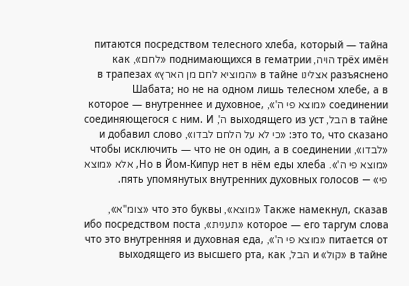питаются посредством телесного хлеба, который — тайна трёх имён הויה, поднимающихся в гематрии «לחם», как разъяснено אצלינו в тайне «המוציא לחם מן הארץ» в трапезах Шабата; но не на одном лишь телесном хлебе, а в соединении «מוצא פי ה'», которое — внутреннее и духовное, в тайне הבל, выходящего из уст ה', соединяющегося с ним. И это то, что сказано: «כי לא על הלחם לבדו», и добавил слово «לבדו», чтобы исключить — что не он один, а в соединении «מוצא פי ה'». Но в Йом‑Кипур нет в нём еды хлеба, אלא «מוצא פי» — пять упомянутых внутренних духовных голосов.

Также намекнул, сказав «מוצא», что это буквы «צומ"א», которое — его таргум слова «תענית», ибо посредством поста питается от «מוצא פי ה'», что это внутренняя и духовная еда, в тайне «קול» и הבל, выходящего из высшего рта, как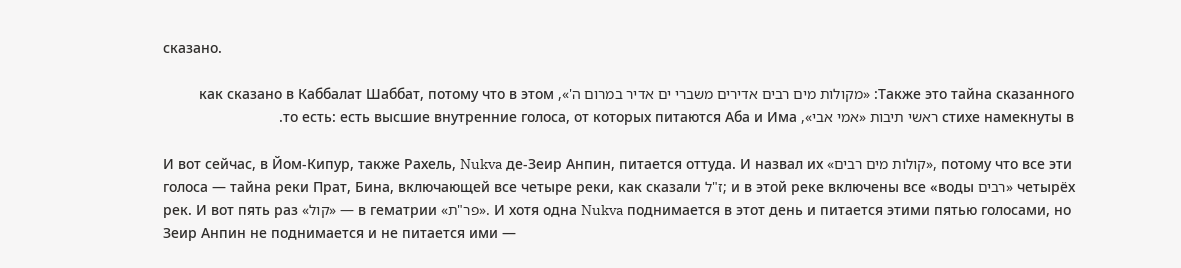сказано.

Также это тайна сказанного: «מקולות מים רבים אדירים משברי ים אדיר במרום ה'», как сказано в Каббалат Шаббат, потому что в этом стихе намекнуты в ראשי תיבות «אמי אבי», то есть: есть высшие внутренние голоса, от которых питаются Аба и Има.

И вот сейчас, в Йом‑Кипур, также Рахель, Nukva де‑Зеир Анпин, питается оттуда. И назвал их «קולות מים רבים», потому что все эти голоса — тайна реки Прат, Бина, включающей все четыре реки, как сказали ז"ל; и в этой реке включены все «воды רבים» четырёх рек. И вот пять раз «קול» — в гематрии «פר"ת». И хотя одна Nukva поднимается в этот день и питается этими пятью голосами, но Зеир Анпин не поднимается и не питается ими —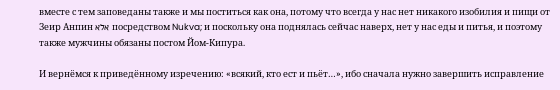вместе с тем заповеданы также и мы поститься как она, потому что всегда у нас нет никакого изобилия и пищи от Зеир Анпин אלא посредством Nukva; и поскольку она поднялась сейчас наверх, нет у нас еды и питья, и поэтому также мужчины обязаны постом Йом‑Кипура.

И вернёмся к приведённому изречению: «всякий, кто ест и пьёт…», ибо сначала нужно завершить исправление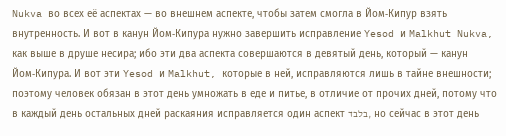Nukva во всех её аспектах — во внешнем аспекте, чтобы затем смогла в Йом‑Кипур взять внутренность. И вот в канун Йом‑Кипура нужно завершить исправление Yesod и Malkhut Nukva, как выше в друше несира; ибо эти два аспекта совершаются в девятый день, который — канун Йом‑Кипура. И вот эти Yesod и Malkhut, которые в ней, исправляются лишь в тайне внешности; поэтому человек обязан в этот день умножать в еде и питье, в отличие от прочих дней, потому что в каждый день остальных дней раскаяния исправляется один аспект בלבד, но сейчас в этот день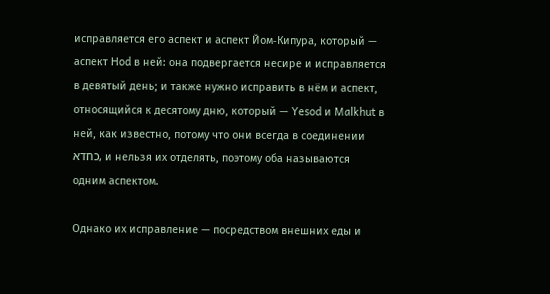исправляется его аспект и аспект Йом‑Кипура, который — аспект Hod в ней: она подвергается несире и исправляется в девятый день; и также нужно исправить в нём и аспект, относящийся к десятому дню, который — Yesod и Malkhut в ней, как известно, потому что они всегда в соединении כחדא, и нельзя их отделять, поэтому оба называются одним аспектом.

Однако их исправление — посредством внешних еды и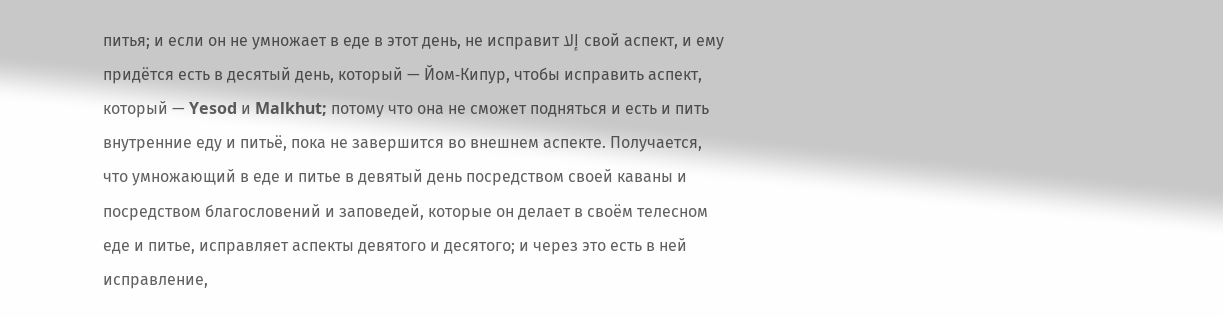питья; и если он не умножает в еде в этот день, не исправит إلا свой аспект, и ему придётся есть в десятый день, который — Йом‑Кипур, чтобы исправить аспект, который — Yesod и Malkhut; потому что она не сможет подняться и есть и пить внутренние еду и питьё, пока не завершится во внешнем аспекте. Получается, что умножающий в еде и питье в девятый день посредством своей каваны и посредством благословений и заповедей, которые он делает в своём телесном еде и питье, исправляет аспекты девятого и десятого; и через это есть в ней исправление,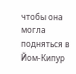чтобы она могла подняться в Йом‑Кипур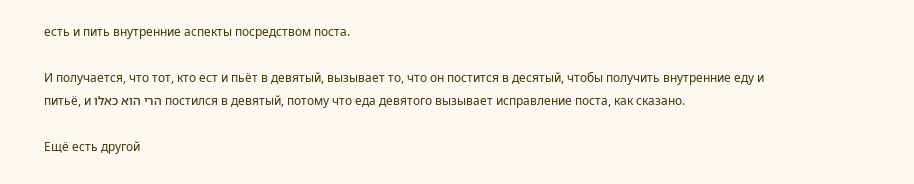есть и пить внутренние аспекты посредством поста.

И получается, что тот, кто ест и пьёт в девятый, вызывает то, что он постится в десятый, чтобы получить внутренние еду и питьё, и הרי הוא כאלו постился в девятый, потому что еда девятого вызывает исправление поста, как сказано.

Ещё есть другой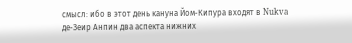смысл: ибо в этот день кануна Йом‑Кипура входят в Nukva де‑Зеир Анпин два аспекта нижних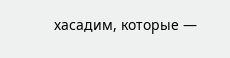хасадим, которые —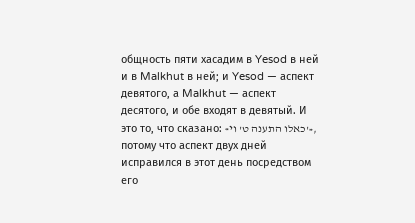общность пяти хасадим в Yesod в ней и в Malkhut в ней; и Yesod — аспект девятого, а Malkhut — аспект десятого, и обе входят в девятый. И это то, что сказано: «כאלו התענה ט' וי'», потому что аспект двух дней исправился в этот день посредством его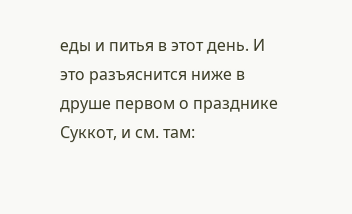еды и питья в этот день. И это разъяснится ниже в друше первом о празднике Суккот, и см. там: